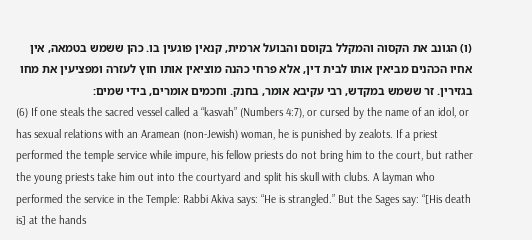(ו) הגונב את הקסוה והמקלל בקוסם והבועל ארמית, קנאין פוגעין בו. כהן ששמש בטמאה, אין אחיו הכהנים מביאין אותו לבית דין, אלא פרחי כהנה מוציאין אותו חוץ לעזרה ומפציעין את מחו בגזירין. זר ששמש במקדש, רבי עקיבא אומר, בחנק. וחכמים אומרים, בידי שמים:
(6) If one steals the sacred vessel called a “kasvah” (Numbers 4:7), or cursed by the name of an idol, or has sexual relations with an Aramean (non-Jewish) woman, he is punished by zealots. If a priest performed the temple service while impure, his fellow priests do not bring him to the court, but rather the young priests take him out into the courtyard and split his skull with clubs. A layman who performed the service in the Temple: Rabbi Akiva says: “He is strangled.” But the Sages say: “[His death is] at the hands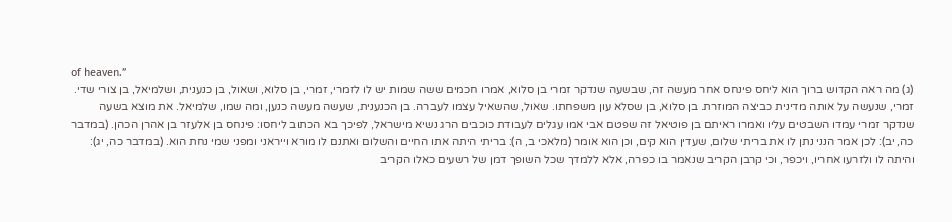of heaven.”
(ג) מה ראה הקדוש ברוך הוא ליחס פינחס אחר מעשה זה, שבשעה שנדקר זמרי בן סלוא, אמרו חכמים ששה שמות יש לו לזמרי, זמרי, בן סלוא, ושאול, בן כנענית, ושלמיאל, בן צורי שדי. זמרי, שנעשה על אותה מדינית כביצה המוזרת. בן סלוא, בן שסלא עון משפחתו. שאול, שהשאיל עצמו לעברה. בן הכנענית, שעשה מעשה כנען, ומה שמו, שלמיאל. את מוצא בשעה שנדקר זמרי עמדו השבטים עליו ואמרו ראיתם בן פוטיאל זה שפטם אבי אמו עגלים לעבודת כוכבים הרג נשיא מישראל, לפיכך בא הכתוב ליחסו: פינחס בן אלעזר בן אהרן הכהן. (במדבר כה, יב): לכן אמר הנני נתן לו את בריתי שלום, שעדין הוא קים, וכן הוא אומר (מלאכי ב, ה): בריתי היתה אתו החיים והשלום ואתנם לו מורא וייראני ומפני שמי נחת הוא. (במדבר כה, יג): והיתה לו ולזרעו אחריו, ויכפר, וכי קרבן הקריב שנאמר בו כפרה, אלא ללמדך שכל השופך דמן של רשעים כאלו הקריב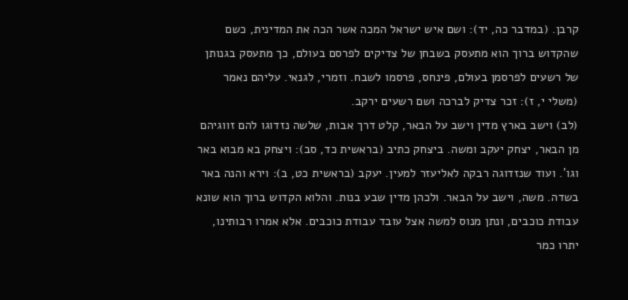קרבן. (במדבר כה, יד): ושם איש ישראל המכה אשר הכה את המדינית, כשם שהקדוש ברוך הוא מתעסק בשבחן של צדיקים לפרסם בעולם, כך מתעסק בגנותן של רשעים לפרסמן בעולם, פינחס, פרסמו לשבח. וזמרי, לגנאי. עליהם נאמר (משלי י, ז): זכר צדיק לברכה ושם רשעים ירקב.
(לב) וישב בארץ מדין וישב על הבאר, קלט דרך אבות, שלשה נזדוגו להם זווגיהם מן הבאר, יצחק יעקב ומשה. ביצחק כתיב (בראשית כד, סב): ויצחק בא מבוא באר וגו'. ועוד שנזדוגה רבקה לאליעזר למעין. יעקב (בראשית כט, ב): וירא והנה באר בשדה. משה, וישב על הבאר. ולכהן מדין שבע בנות. והלוא הקדוש ברוך הוא שונא עבודת כוכבים, ונתן מנוס למשה אצל עובד עבודת כוכבים. אלא אמרו רבותינו, יתרו כמר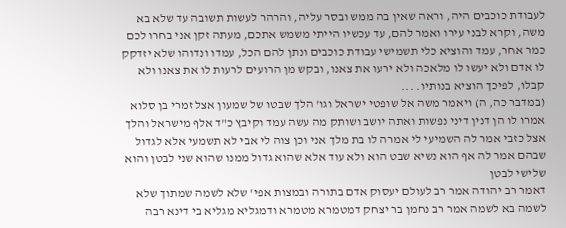לעבודת כוכבים היה, וראה שאין בה ממש ובסר עליה, והרהר לעשות תשובה עד שלא בא משה, וקרא לבני עירו ואמר להם, עד עכשיו הייתי משמש אתכם, מעתה זקן אני בחרו לכם כמר אחר, עמד והוציא כלי תשמישי עבודת כוכבים ונתן להם הכל, עמדו ונדוהו שלא יזדקק לו אדם ולא יעשו לו מלאכה ולא ירעו את צאנו, ובקש מן הרועים לרעות לו את צאנו ולא קבלו, לפיכך הוציא בנותיו. ...
(במדבר כה, ה) ויאמר משה אל שופטי ישראל וגו' הלך שבטו של שמעון אצל זמרי בן סלוא אמרו לו הן דנין דיני נפשות ואתה יושב ושותק מה עשה עמד וקיבץ כ"ד אלף מישראל והלך אצל כזבי אמר לה השמיעי לי אמרה לו בת מלך אני וכן צוה לי אבי לא תשמעי אלא לגדול שבהם אמר לה אף הוא נשיא שבט הוא ולא עוד אלא שהוא גדול ממנו שהוא שני לבטן והוא שלישי לבטן
דאמר רב יהודה אמר רב לעולם יעסוק אדם בתורה ובמצות אפי' שלא לשמה שמתוך שלא לשמה בא לשמה אמר רב נחמן בר יצחק דמטמרא מטמרא ודמגליא מגליא בי דינא רבה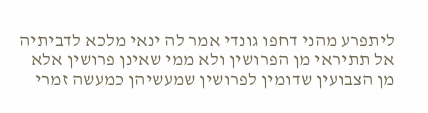ליתפרע מהני דחפו גונדי אמר לה ינאי מלכא לדביתיה אל תתיראי מן הפרושין ולא ממי שאינן פרושין אלא מן הצבועין שדומין לפרושין שמעשיהן כמעשה זמרי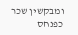ומבקשין שכר כפנחס